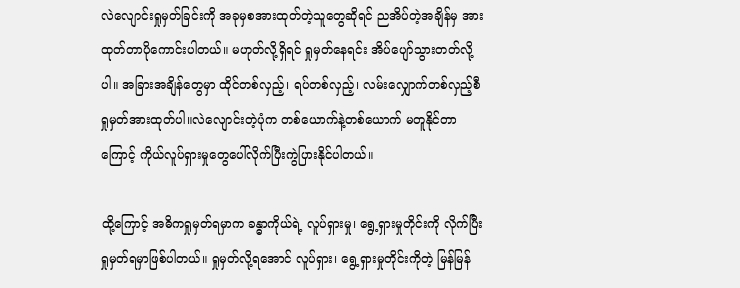လဲလျောင်းရှုမှတ်ခြင်းကို အခုမှစအားထုတ်တဲ့သူတွေဆိုရင် ညအိပ်တဲ့အချိန်မှ အားထုတ်တာပိုကောင်းပါတယ်။ မဟုတ်လို့ရှိရင် ရှုမှတ်နေရင်း အိပ်ပျော်သွားတတ်လို့ပါ။ အခြားအချိန်တွေမှာ ထိုင်တစ်လှည့်၊ ရပ်တစ်လှည့်၊ လမ်းလျှောက်တစ်လှည့်စီ ရှုမှတ်အားထုတ်ပါ။လဲလျောင်းတဲ့ပုံက တစ်ယောက်နဲ့တစ်ယောက် မတူနိုင်တာကြောင့် ကိုယ်လူပ်ရှားမှုတွေပေါ်လိုက်ပြီးကွဲပြားနိုင်ပါတယ်။

ထို့ကြောင့် အဓိကရှုမှတ်ရမှာက ခန္ဓာကိုယ်ရဲ့ လူပ်ရှားမှု၊ ရွေ့ရှားမှုတိုင်းကို လိုက်ပြီးရှုမှတ်ရမှာဖြစ်ပါတယ်။ ရှုမှတ်လို့ရအောင် လူပ်ရှား၊ ရွေ့ရှားမှုတိုင်းကိုတဲ့ မြန်မြန်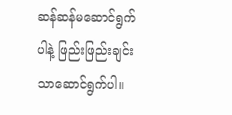ဆန်ဆန်မဆောင်ရွက်ပါနဲ့ ဖြည်းဖြည်းချင်းသာဆောင်ရွက်ပါ။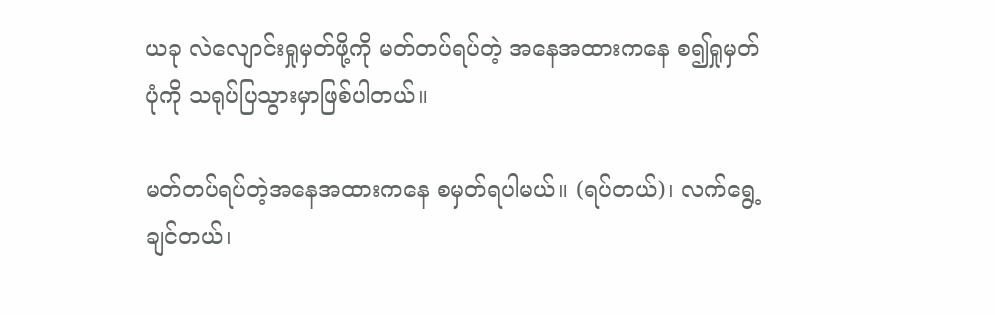ယခု လဲလျောင်းရှုမှတ်ဖို့ကို မတ်တပ်ရပ်တဲ့ အနေအထားကနေ စ၍ရှုမှတ်ပုံကို သရုပ်ပြသွားမှာဖြစ်ပါတယ်။

မတ်တပ်ရပ်တဲ့အနေအထားကနေ စမှတ်ရပါမယ်။ (ရပ်တယ်)၊ လက်ရွေ့ချင်တယ်၊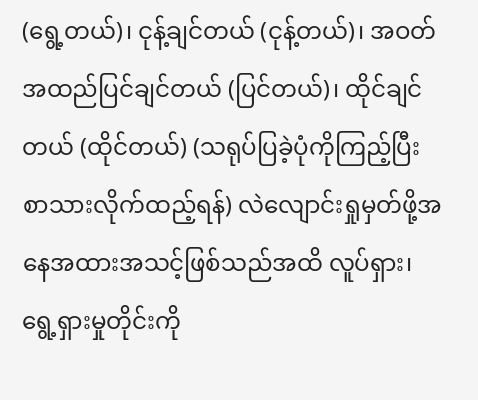(ရွေ့တယ်)၊ ငုန့်ချင်တယ် (ငုန့်တယ်)၊ အဝတ်အထည်ပြင်ချင်တယ် (ပြင်တယ်)၊ ထိုင်ချင်တယ် (ထိုင်တယ်) (သရုပ်ပြခဲ့ပုံကိုကြည့်ပြီး စာသားလိုက်ထည့်ရန်) လဲလျောင်းရှုမှတ်ဖို့အနေအထားအသင့်ဖြစ်သည်အထိ လူပ်ရှား၊ ရွေ့ရှားမှုတိုင်းကို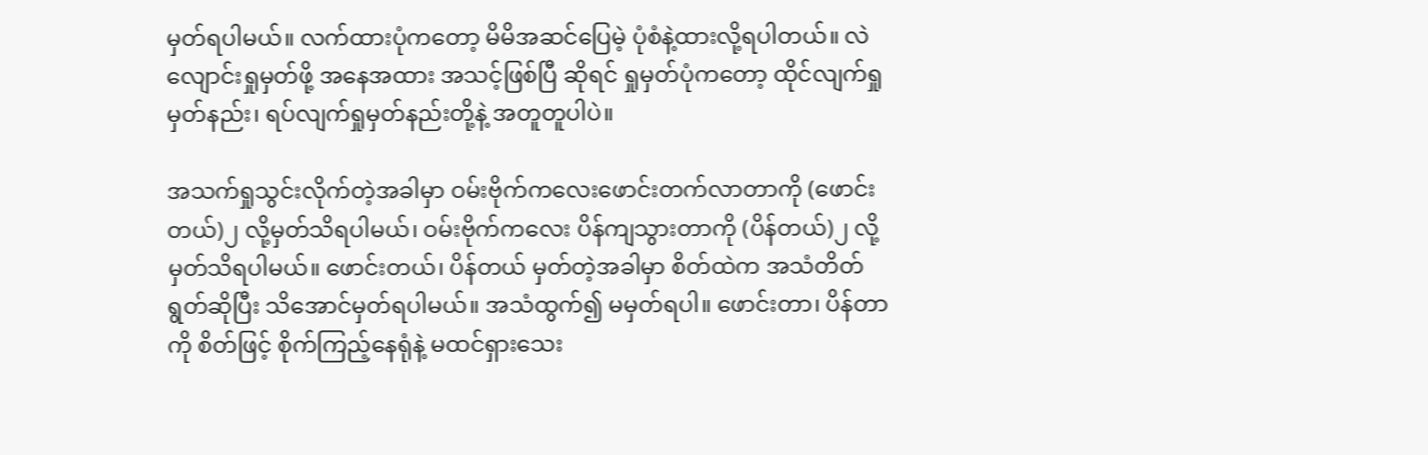မှတ်ရပါမယ်။ လက်ထားပုံကတော့ မိမိအဆင်ပြေမဲ့ ပုံစံနဲ့ထားလို့ရပါတယ်။ လဲလျောင်းရှုမှတ်ဖို့ အနေအထား အသင့်ဖြစ်ပြီ ဆိုရင် ရှုမှတ်ပုံကတော့ ထိုင်လျက်ရှုမှတ်နည်း၊ ရပ်လျက်ရှုမှတ်နည်းတို့နဲ့ အတူတူပါပဲ။

အသက်ရှုသွင်းလိုက်တဲ့အခါမှာ ဝမ်းဗိုက်ကလေးဖောင်းတက်လာတာကို (ဖောင်းတယ်)၂ လို့မှတ်သိရပါမယ်၊ ဝမ်းဗိုက်ကလေး ပိန်ကျသွားတာကို (ပိန်တယ်)၂ လို့မှတ်သိရပါမယ်။ ဖောင်းတယ်၊ ပိန်တယ် မှတ်တဲ့အခါမှာ စိတ်ထဲက အသံတိတ်ရွတ်ဆိုပြီး သိအောင်မှတ်ရပါမယ်။ အသံထွက်၍ မမှတ်ရပါ။ ဖောင်းတာ၊ ပိန်တာကို စိတ်ဖြင့် စိုက်ကြည့်နေရုံနဲ့ မထင်ရှားသေး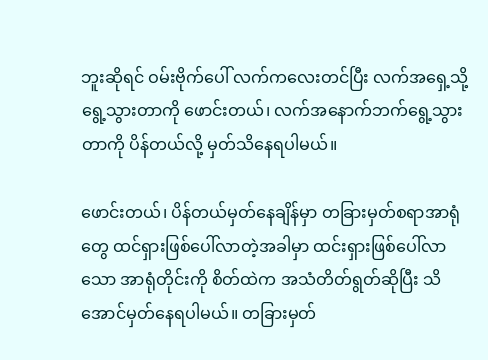ဘူးဆိုရင် ဝမ်းဗိုက်ပေါ် လက်ကလေးတင်ပြီး လက်အရှေ့သို့ရွေ့သွားတာကို ဖောင်းတယ်၊ လက်အနောက်ဘက်ရွေ့သွားတာကို ပိန်တယ်လို့ မှတ်သိနေရပါမယ်။

ဖောင်းတယ်၊ ပိန်တယ်မှတ်နေချိန်မှာ တခြားမှတ်စရာအာရုံတွေ ထင်ရှားဖြစ်ပေါ်လာတဲ့အခါမှာ ထင်းရှားဖြစ်ပေါ်လာသော အာရုံတိုင်းကို စိတ်ထဲက အသံတိတ်ရွတ်ဆိုပြီး သိအောင်မှတ်နေရပါမယ်။ တခြားမှတ်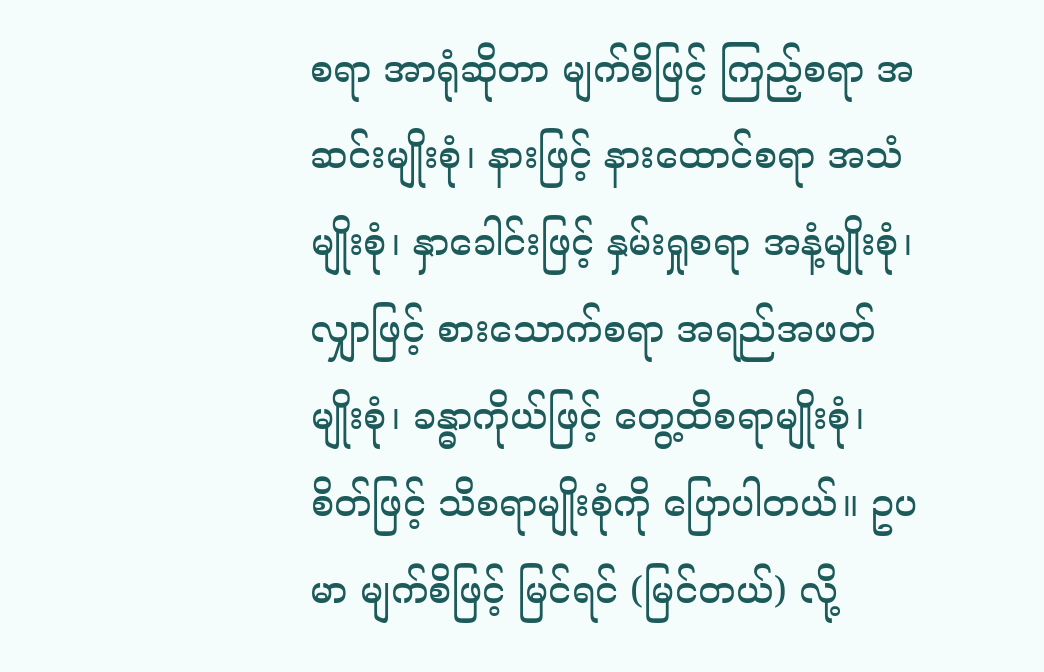စရာ အာရုံဆိုတာ မျက်စိဖြင့် ကြည့်စရာ အဆင်းမျိုးစုံ၊ နားဖြင့် နားထောင်စရာ အသံမျိုးစုံ၊ နှာခေါင်းဖြင့် နှမ်းရှုစရာ အနံ့မျိုးစုံ၊ လျှာဖြင့် စားသောက်စရာ အရည်အဖတ်မျိုးစုံ၊ ခန္ဓာကိုယ်ဖြင့် တွေ့ထိစရာမျိုးစုံ၊ စိတ်ဖြင့် သိစရာမျိုးစုံကို ပြောပါတယ်။ ဥပမာ မျက်စိဖြင့် မြင်ရင် (မြင်တယ်) လို့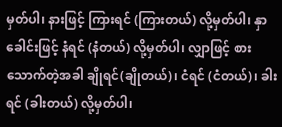မှတ်ပါ၊ နားဖြင့် ကြားရင် (ကြားတယ်) လို့မှတ်ပါ၊ နှာခေါင်းဖြင့် နံရင် (နံတယ်) လို့မှတ်ပါ၊ လျှာဖြင့် စားသောက်တဲ့အခါ ချိုရင်(ချိုတယ်)၊ ငံရင် (ငံတယ်)၊ ခါးရင် (ခါးတယ်) လို့မှတ်ပါ၊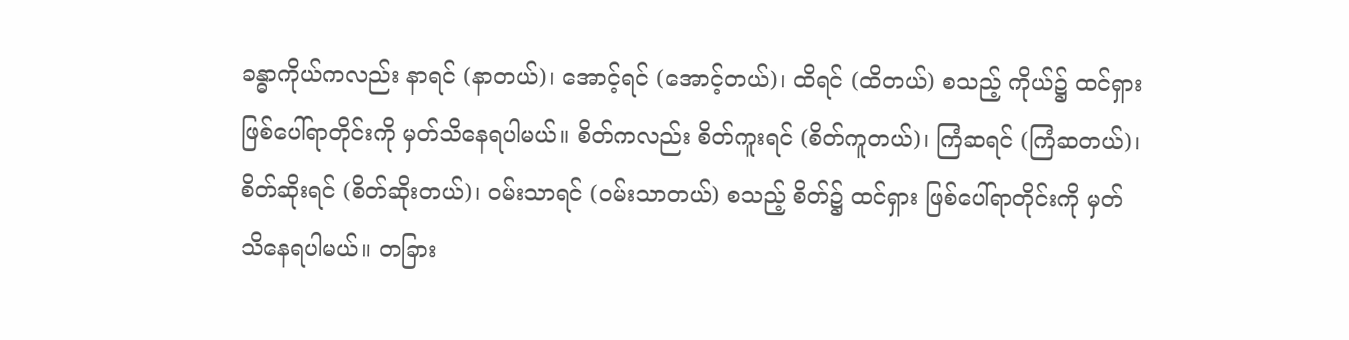ခန္ဓာကိုယ်ကလည်း နာရင် (နာတယ်)၊ အောင့်ရင် (အောင့်တယ်)၊ ထိရင် (ထိတယ်) စသည့် ကိုယ်၌ ထင်ရှားဖြစ်ပေါ်ရာတိုင်းကို မှတ်သိနေရပါမယ်။ စိတ်ကလည်း စိတ်ကူးရင် (စိတ်ကူတယ်)၊ ကြံဆရင် (ကြံဆတယ်)၊ စိတ်ဆိုးရင် (စိတ်ဆိုးတယ်)၊ ဝမ်းသာရင် (ဝမ်းသာတယ်) စသည့် စိတ်၌ ထင်ရှား ဖြစ်ပေါ်ရာတိုင်းကို မှတ်သိနေရပါမယ်။ တခြား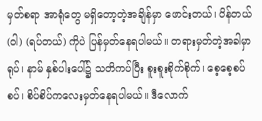မှတ်စရာ အာရုံတွေ မရှိတော့တဲ့အချိန်မှာ ဖောင်းတယ်၊ ပိန်တယ် (ဝါ) (ရပ်တယ်) ကိုပဲ ပြန်မှတ်နေရပါမယ်။ တရားမှတ်တဲ့အခါမှာ ရုပ်၊ နာမ် နှစ်ပါးပေါ်၌ သတိကပ်ပြီး စူးစူးစိုက်စိုက်၊ စေ့စေ့စပ်စပ်၊ စိပ်စိပ်ကလေးမှတ်နေရပါမယ်။ ဒီလောက်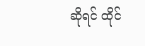ဆိုရင် ထိုင်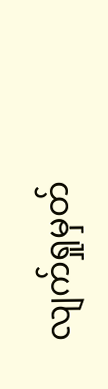လျက်ရှုမှတ်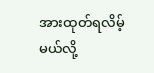အားထုတ်ရလိမ့်မယ်လို့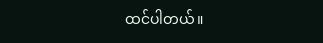ထင်ပါတယ်။